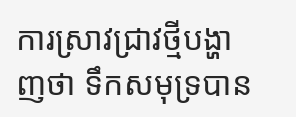ការស្រាវជ្រាវថ្មីបង្ហាញថា ទឹកសមុទ្របាន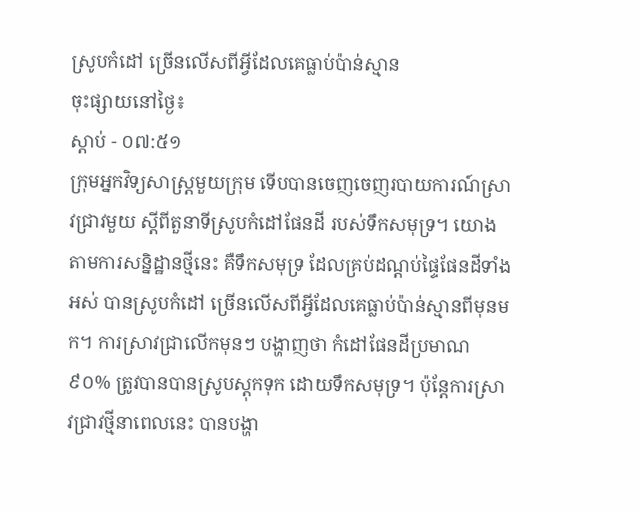ស្រូបកំដៅ ច្រើនលើសពីអ្វីដែលគេធ្លាប់ប៉ាន់ស្មាន
ចុះផ្សាយនៅថ្ងៃ៖
ស្តាប់ - ០៧:៥១
ក្រុមអ្នកវិទ្យសាស្ត្រមួយក្រុម ទើបបានចេញចេញរបាយការណ៍ស្រាវជ្រាវមួយ ស្តីពីតួនាទីស្រូបកំដៅផែនដី របស់ទឹកសមុទ្រ។ យោងតាមការសន្និដ្ឋានថ្មីនេះ គឺទឹកសមុទ្រ ដែលគ្រប់ដណ្តប់ផ្ទៃផែនដីទាំងអស់ បានស្រូបកំដៅ ច្រើនលើសពីអ្វីដែលគេធ្លាប់ប៉ាន់ស្មានពីមុនមក។ ការស្រាវជ្រាលើកមុនៗ បង្ហាញថា កំដៅផែនដីប្រមាណ៩០% ត្រូវបានបានស្រូបស្តុកទុក ដោយទឹកសមុទ្រ។ ប៉ុន្តែការស្រាវជ្រាវថ្មីនាពេលនេះ បានបង្ហា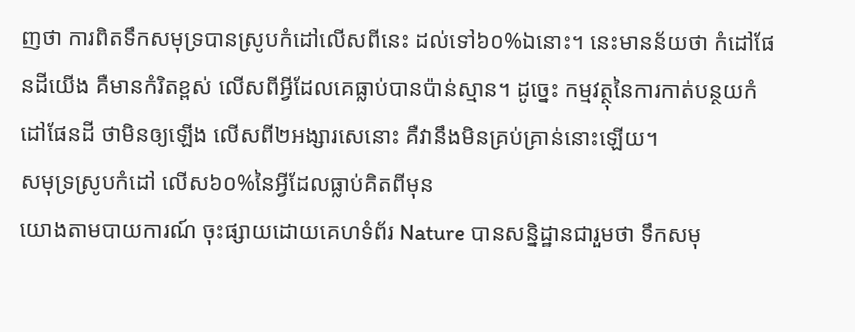ញថា ការពិតទឹកសមុទ្របានស្រូបកំដៅលើសពីនេះ ដល់ទៅ៦០%ឯនោះ។ នេះមានន័យថា កំដៅផែនដីយើង គឺមានកំរិតខ្ពស់ លើសពីអ្វីដែលគេធ្លាប់បានប៉ាន់ស្មាន។ ដូច្នេះ កម្មវត្ថុនៃការកាត់បន្ថយកំដៅផែនដី ថាមិនឲ្យឡើង លើសពី២អង្សារសេនោះ គឺវានឹងមិនគ្រប់គ្រាន់នោះឡើយ។
សមុទ្រស្រូបកំដៅ លើស៦០%នៃអ្វីដែលធ្លាប់គិតពីមុន
យោងតាមបាយការណ៍ ចុះផ្សាយដោយគេហទំព័រ Nature បានសន្និដ្ឋានជារួមថា ទឹកសមុ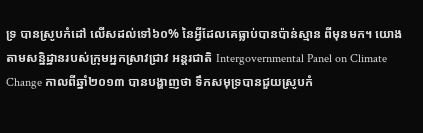ទ្រ បានស្រូបកំដៅ លើសដល់ទៅ៦០% នៃអ្វីដែលគេធ្លាប់បានប៉ាន់ស្មាន ពីមុនមក។ យោងតាមសន្និដ្ឋានរបស់ក្រុមអ្នកស្រាវជ្រាវ អន្តរជាតិ Intergovernmental Panel on Climate Change កាលពីឆ្នាំ២០១៣ បានបង្ហាញថា ទឹកសមុទ្របានជួយស្រូបកំ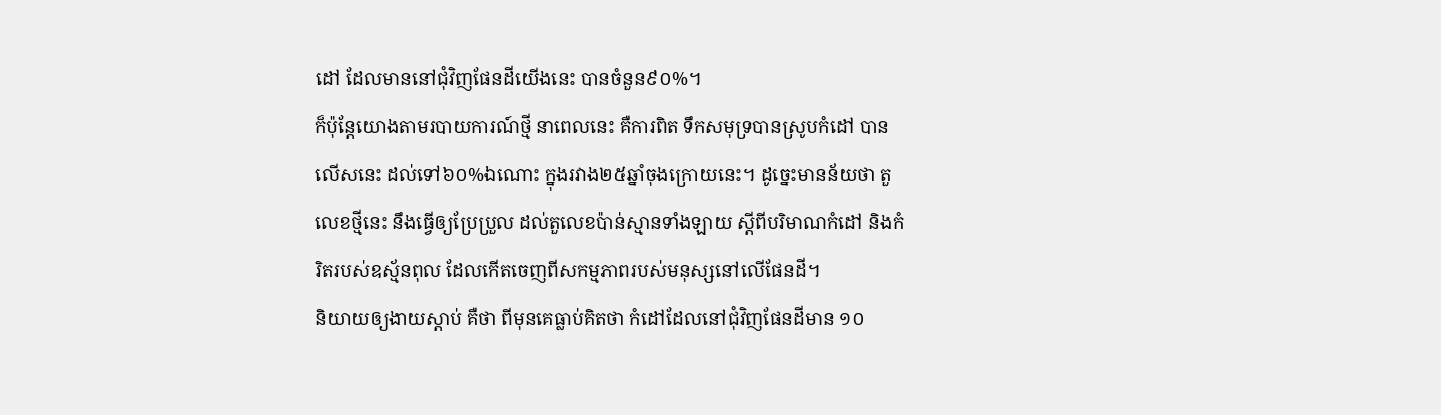ដៅ ដែលមាននៅជុំវិញផែនដីយើងនេះ បានចំនួន៩០%។
ក៏ប៉ុន្តែយោងតាមរបាយការណ៍ថ្មី នាពេលនេះ គឺការពិត ទឹកសមុទ្របានស្រូបកំដៅ បានលើសនេះ ដល់ទៅ៦០%ឯណោះ ក្នុងរវាង២៥ឆ្នាំចុងក្រោយនេះ។ ដូច្នេះមានន័យថា តួលេខថ្មីនេះ នឹងធ្វើឲ្យប្រែប្រួល ដល់តួលេខប៉ាន់ស្មានទាំងឡាយ ស្តីពីបរិមាណកំដៅ និងកំរិតរបស់ឧស្ម័នពុល ដែលកើតចេញពីសកម្មភាពរបស់មនុស្សនៅលើផែនដី។
និយាយឲ្យងាយស្តាប់ គឺថា ពីមុនគេធ្លាប់គិតថា កំដៅដែលនៅជុំវិញផែនដីមាន ១០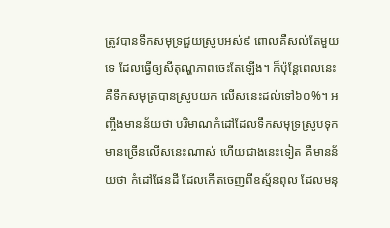ត្រូវបានទឹកសមុទ្រជួយស្រូបអស់៩ ពោលគឺសល់តែមួយទេ ដែលធ្វើឲ្យសីតុណ្ហភាពចេះតែឡើង។ ក៏ប៉ុន្តែពេលនេះ គឺទឹកសមុត្របានស្រូបយក លើសនេះដល់ទៅ៦០%។ អញ្ចឹងមានន័យថា បរិមាណកំដៅដែលទឹកសមុទ្រស្រូបទុក មានច្រើនលើសនេះណាស់ ហើយជាងនេះទៀត គឺមានន័យថា កំដៅផែនដី ដែលកើតចេញពីឧស្ម័នពុល ដែលមនុ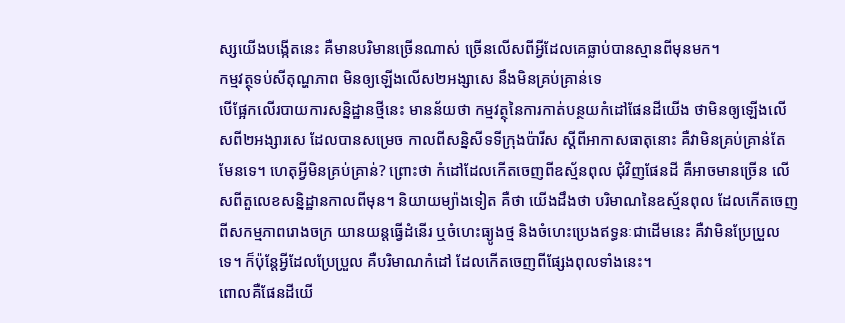ស្សយើងបង្កើតនេះ គឺមានបរិមានច្រើនណាស់ ច្រើនលើសពីអ្វីដែលគេធ្លាប់បានស្មានពីមុនមក។
កម្មវត្ថុទប់សីតុណ្ហភាព មិនឲ្យឡើងលើស២អង្សាសេ នឹងមិនគ្រប់គ្រាន់ទេ
បើផ្អែកលើរបាយការសន្និដ្ឋានថ្មីនេះ មានន័យថា កម្មវត្ថុនៃការកាត់បន្ថយកំដៅផែនដីយើង ថាមិនឲ្យឡើងលើសពី២អង្សារសេ ដែលបានសម្រេច កាលពីសន្និសីទទីក្រុងប៉ារីស ស្តីពីអាកាសធាតុនោះ គឺវាមិនគ្រប់គ្រាន់តែមែនទេ។ ហេតុអ្វីមិនគ្រប់គ្រាន់? ព្រោះថា កំដៅដែលកើតចេញពីឧស្ម័នពុល ជុំវិញផែនដី គឺអាចមានច្រើន លើសពីតួលេខសន្និដ្ឋានកាលពីមុន។ និយាយម្យ៉ាងទៀត គឺថា យើងដឹងថា បរិមាណនៃឧស្ម័នពុល ដែលកើតចេញពីសកម្មភាពរោងចក្រ យានយន្តធ្វើដំនើរ ឬចំហេះធ្យូងថ្ម និងចំហេះប្រេងឥទ្ធនៈជាដើមនេះ គឺវាមិនប្រែប្រួលទេ។ ក៏ប៉ុន្តែអ្វីដែលប្រែប្រួល គឺបរិមាណកំដៅ ដែលកើតចេញពីផ្សែងពុលទាំងនេះ។
ពោលគឺផែនដីយើ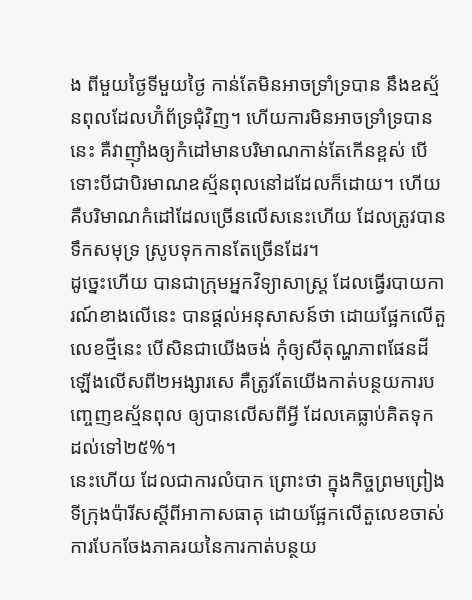ង ពីមួយថ្ងៃទីមួយថ្ងៃ កាន់តែមិនអាចទ្រាំទ្របាន នឹងឧស្ម័នពុលដែលហ៊ំព័ទ្រជុំវិញ។ ហើយការមិនអាចទ្រាំទ្របាននេះ គឺវាញ៉ាំងឲ្យកំដៅមានបរិមាណកាន់តែកើនខ្ពស់ បើទោះបីជាបិរមាណឧស្ម័នពុលនៅដដែលក៏ដោយ។ ហើយគឺបរិមាណកំដៅដែលច្រើនលើសនេះហើយ ដែលត្រូវបានទឹកសមុទ្រ ស្រូបទុកកានតែច្រើនដែរ។
ដូច្នេះហើយ បានជាក្រុមអ្នកវិទ្យាសាស្ត្រ ដែលធ្វើរបាយការណ៍ខាងលើនេះ បានផ្តល់អនុសាសន៍ថា ដោយផ្អែកលើតួលេខថ្មីនេះ បើសិនជាយើងចង់ កុំឲ្យសីតុណ្ហភាពផែនដី ឡើងលើសពី២អង្សារសេ គឺត្រូវតែយើងកាត់បន្ថយការបញ្ចេញឧស្ម័នពុល ឲ្យបានលើសពីអ្វី ដែលគេធ្លាប់គិតទុក ដល់ទៅ២៥%។
នេះហើយ ដែលជាការលំបាក ព្រោះថា ក្នុងកិច្ចព្រមព្រៀងទីក្រុងប៉ារីសស្តីពីអាកាសធាតុ ដោយផ្អែកលើតួលេខចាស់ ការបែកចែងភាគរយនៃការកាត់បន្ថយ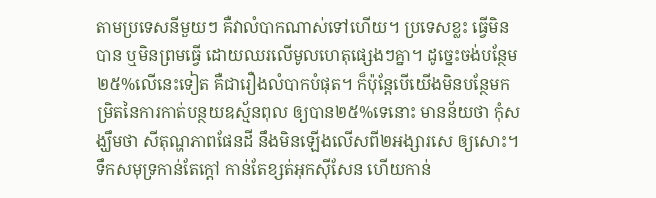តាមប្រទេសនីមួយៗ គឺវាលំបាកណាស់ទៅហើយ។ ប្រទេសខ្លះ ធ្វើមិនបាន ឬមិនព្រមធ្វើ ដោយឈរលើមូលហេតុផ្សេងៗគ្នា។ ដូច្នេះចង់បន្ថែម២៥%លើនេះទៀត គឺជារឿងលំបាកបំផុត។ ក៏ប៉ុន្តែបើយើងមិនបន្ថែមកម្រិតនៃការកាត់បន្ថយឧស្ម័នពុល ឲ្យបាន២៥%ទេនោះ មានន័យថា កុំសង្ឃឹមថា សីតុណ្ហភាពផែនដី នឹងមិនឡើងលើសពី២អង្សារសេ ឲ្យសោះ។
ទឹកសមុទ្រកាន់តែក្តៅ កាន់តែខ្សត់អុកស៊ីសែន ហើយកាន់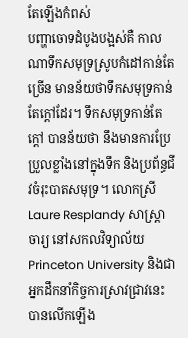តែឡើងកំពស់
បញ្ហាចោទដំបូងបង្អស់គឺ កាលណាទឹកសមុទ្រស្រូបកំដៅកាន់តែច្រើន មានន័យថាទឹកសមុទ្រកាន់តែក្តៅដែរ។ ទឹកសមុទ្រកាន់តែក្តៅ បានន័យថា នឹងមានការប្រែប្រួលខ្លាំងនៅក្នុងទឹក និងប្រព័ន្ធជីវចំរុះបាតសមុទ្រ។ លោកស្រី Laure Resplandy សាស្ត្រាចារ្យ នៅសកលវិទ្យាល័យ Princeton University និងជាអ្នកដឹកនាំកិច្ចការស្រាវជ្រាវនេះ បានលើកឡើង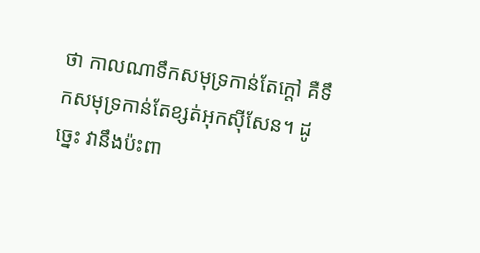ថា កាលណាទឹកសមុទ្រកាន់តែក្តៅ គឺទឹកសមុទ្រកាន់តែខ្សត់អុកស៊ីសែន។ ដូច្នេះ វានឹងប៉ះពា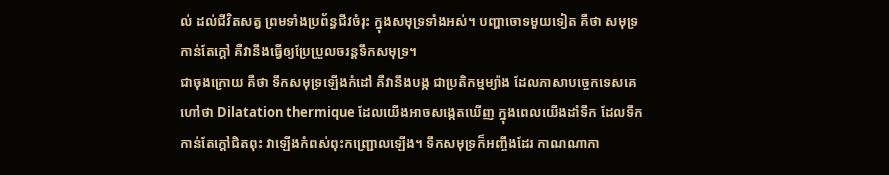ល់ ដល់ជីវិតសត្វ ព្រមទាំងប្រព័ន្ធជីវចំរុះ ក្នុងសមុទ្រទាំងអស់។ បញ្ហាចោទមួយទៀត គឺថា សមុទ្រកាន់តែក្តៅ គឺវានឹងធ្វើឲ្យប្រែប្រួលចរន្តទឹកសមុទ្រ។
ជាចុងក្រោយ គឺថា ទឹកសមុទ្រឡើងកំដៅ គឺវានឹងបង្ក ជាប្រតិកម្មម្យ៉ាង ដែលភាសាបច្ចេកទេសគេហៅថា Dilatation thermique ដែលយើងអាចសង្កេតឃើញ ក្នុងពេលយើងដាំទឹក ដែលទឹកកាន់តែក្តៅជិតពុះ វាឡើងកំពស់ពុះកញ្ជ្រោលឡើង។ ទឹកសមុទ្រក៏អញ្ចឹងដែរ កាណណាកា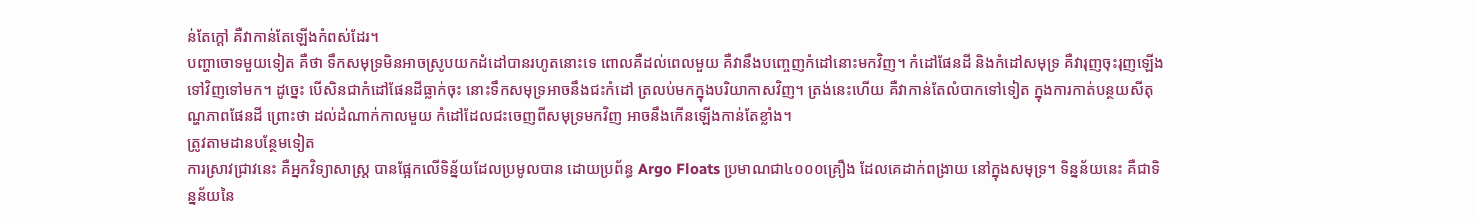ន់តែក្តៅ គឺវាកាន់តែឡើងកំពស់ដែរ។
បញ្ហាចោទមួយទៀត គឺថា ទឹកសមុទ្រមិនអាចស្រូបយកដំដៅបានរហូតនោះទេ ពោលគឺដល់ពេលមួយ គឺវានឹងបញ្ចេញកំដៅនោះមកវិញ។ កំដៅផែនដី និងកំដៅសមុទ្រ គឺវារុញចុះរុញឡើងទៅវិញទៅមក។ ដូច្នេះ បើសិនជាកំដៅផែនដីធ្លាក់ចុះ នោះទឹកសមុទ្រអាចនឹងជះកំដៅ ត្រលប់មកក្នុងបរិយាកាសវិញ។ ត្រង់នេះហើយ គឺវាកាន់តែលំបាកទៅទៀត ក្នុងការកាត់បន្ថយសីតុណ្ហភាពផែនដី ព្រោះថា ដល់ដំណាក់កាលមួយ កំដៅដែលជះចេញពីសមុទ្រមកវិញ អាចនឹងកើនឡើងកាន់តែខ្លាំង។
ត្រូវតាមដានបន្ថែមទៀត
ការស្រាវជ្រាវនេះ គឺអ្នកវិទ្យាសាស្ត្រ បានផ្អែកលើទិន្ន័យដែលប្រមូលបាន ដោយប្រព័ន្ធ Argo Floats ប្រមាណជា៤០០០គ្រឿង ដែលគេដាក់ពង្រាយ នៅក្នុងសមុទ្រ។ ទិន្នន័យនេះ គឺជាទិន្នន័យនៃ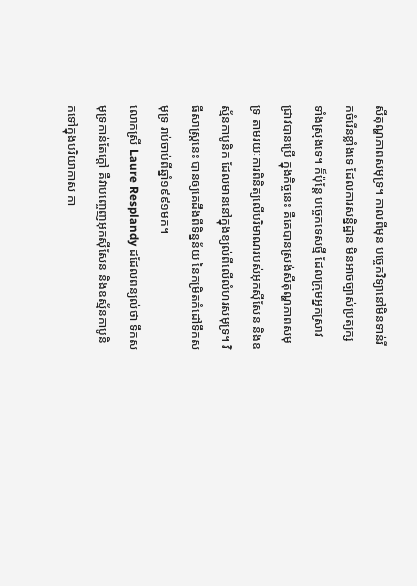សីតុណ្ហភាពសមុទ្រ។ កាលពីមុន បច្ចេកវិទ្យានៅមិនទាន់រីកចំរើនខ្លាំងទេ ដែលការសន្និដ្ឋាន មិនអាចច្បាស់ប្រត្យក្សទាំងស្រុងទេ។ ក៏ប៉ុន្តែ បច្ចេកទេសថ្មី ដែលក្រុមអ្នកស្រាវជ្រាវបានប្រើ ក្នុងកិច្ចនេះ គឺគេបានស្រង់សីតុណ្ហភាពសមុទ្រ តាមរយៈការពិនិត្យលើបរិមាណរបស់អុកស៊ីសែន និងឧស្ម័នកាបូនិក ដែលមាននៅក្នុងខ្យល់ពីលើលំហរសមុទ្រ។ វិធីសាស្ត្រនេះ បានឲ្យគេដឹងពីទិន្នន័យ នៃកម្រិតកំដៅទឹកសមុទ្រ រាប់ចាប់ពីឆ្នាំ១៩៩១មក។
លោកស្រី Laure Resplandy ដដែលពន្យល់ថា ទឹកសមុទ្រកាន់តែក្តៅ គឺវាបញ្ចេញអុកស៊ីសែន និងឧស្ម័នកាបូនិកទៅក្នុងបរិយាកាស កា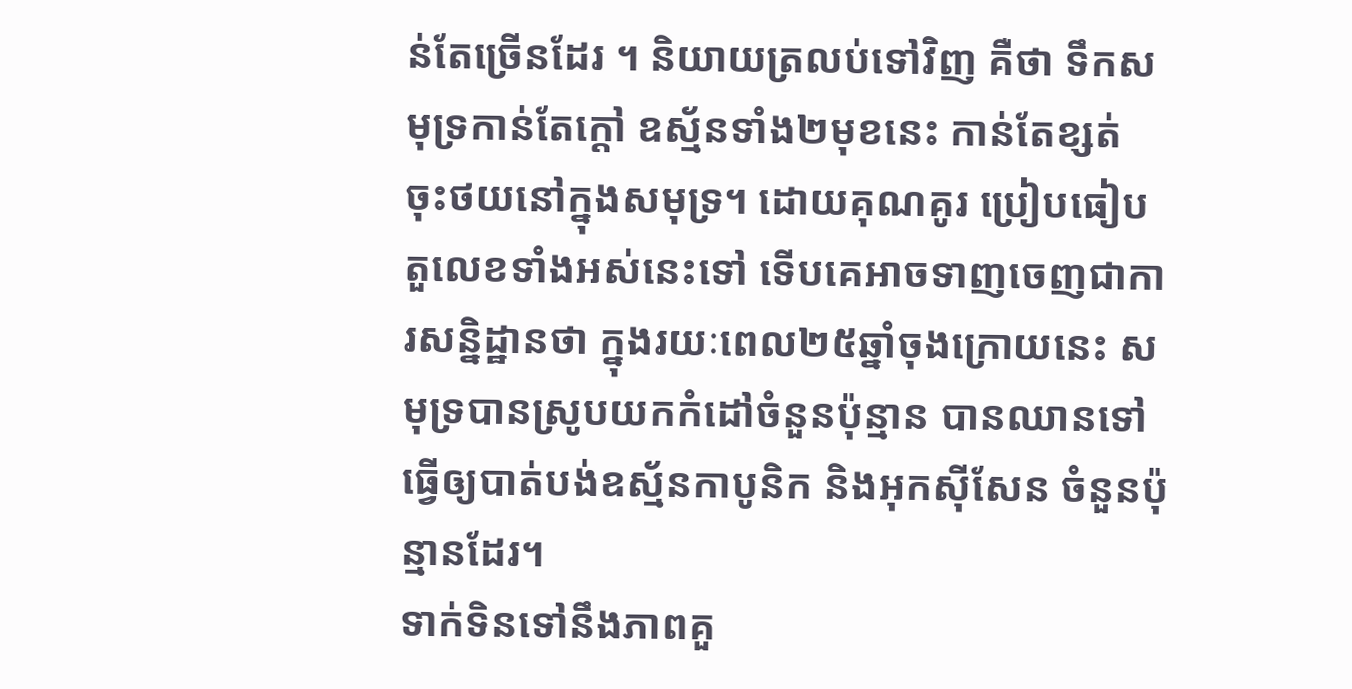ន់តែច្រើនដែរ ។ និយាយត្រលប់ទៅវិញ គឺថា ទឹកសមុទ្រកាន់តែក្តៅ ឧស្ម័នទាំង២មុខនេះ កាន់តែខ្សត់ ចុះថយនៅក្នុងសមុទ្រ។ ដោយគុណគូរ ប្រៀបធៀបតួលេខទាំងអស់នេះទៅ ទើបគេអាចទាញចេញជាការសន្និដ្ឋានថា ក្នុងរយៈពេល២៥ឆ្នាំចុងក្រោយនេះ សមុទ្របានស្រូបយកកំដៅចំនួនប៉ុន្មាន បានឈានទៅធ្វើឲ្យបាត់បង់ឧស្ម័នកាបូនិក និងអុកស៊ីសែន ចំនួនប៉ុន្មានដែរ។
ទាក់ទិនទៅនឹងភាពគួ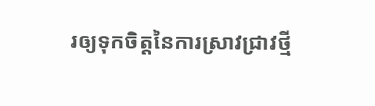រឲ្យទុកចិត្តនៃការស្រាវជ្រាវថ្មី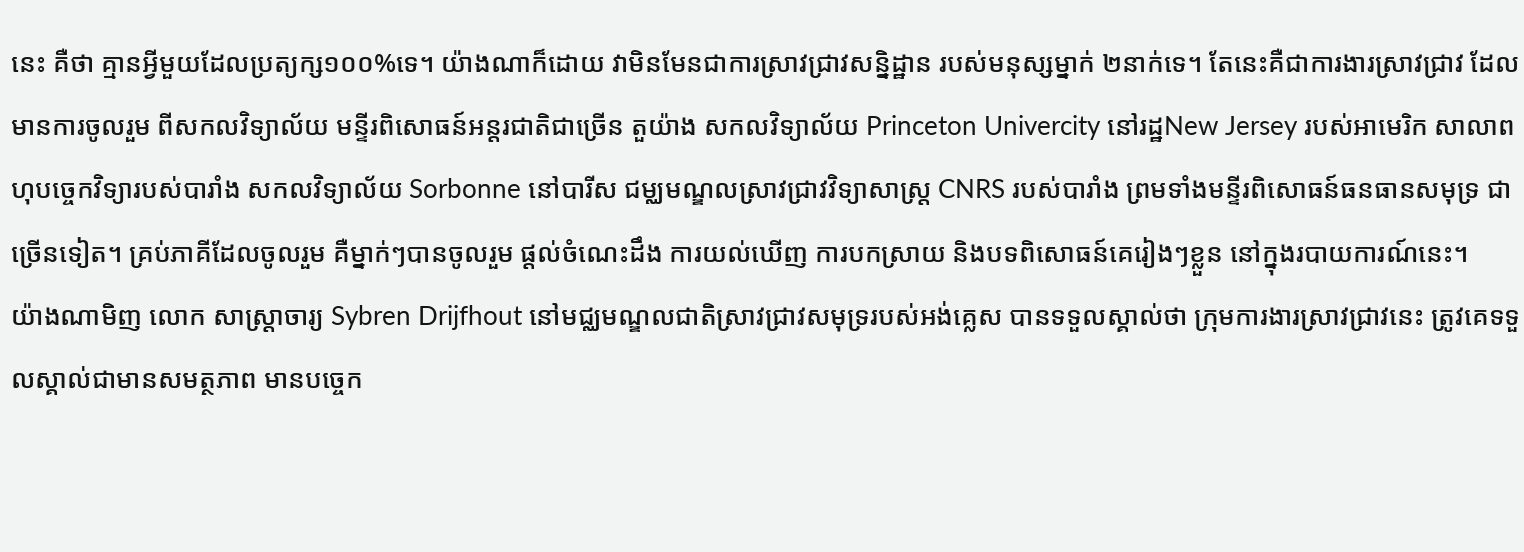នេះ គឺថា គ្មានអ្វីមួយដែលប្រត្យក្ស១០០%ទេ។ យ៉ាងណាក៏ដោយ វាមិនមែនជាការស្រាវជ្រាវសន្និដ្ឋាន របស់មនុស្សម្នាក់ ២នាក់ទេ។ តែនេះគឺជាការងារស្រាវជ្រាវ ដែលមានការចូលរួម ពីសកលវិទ្យាល័យ មន្ទីរពិសោធន៍អន្តរជាតិជាច្រើន តួយ៉ាង សកលវិទ្យាល័យ Princeton Univercity នៅរដ្ឋNew Jersey របស់អាមេរិក សាលាពហុបច្ចេកវិទ្យារបស់បារាំង សកលវិទ្យាល័យ Sorbonne នៅបារីស ជម្ឈមណ្ឌលស្រាវជ្រាវវិទ្យាសាស្ត្រ CNRS របស់បារាំង ព្រមទាំងមន្ទីរពិសោធន៍ធនធានសមុទ្រ ជាច្រើនទៀត។ គ្រប់ភាគីដែលចូលរួម គឺម្នាក់ៗបានចូលរួម ផ្តល់ចំណេះដឹង ការយល់ឃើញ ការបកស្រាយ និងបទពិសោធន៍គេរៀងៗខ្លួន នៅក្នុងរបាយការណ៍នេះ។
យ៉ាងណាមិញ លោក សាស្ត្រាចារ្យ Sybren Drijfhout នៅមជ្ឈមណ្ឌលជាតិស្រាវជ្រាវសមុទ្ររបស់អង់គ្លេស បានទទួលស្គាល់ថា ក្រុមការងារស្រាវជ្រាវនេះ ត្រូវគេទទួលស្គាល់ជាមានសមត្ថភាព មានបច្ចេក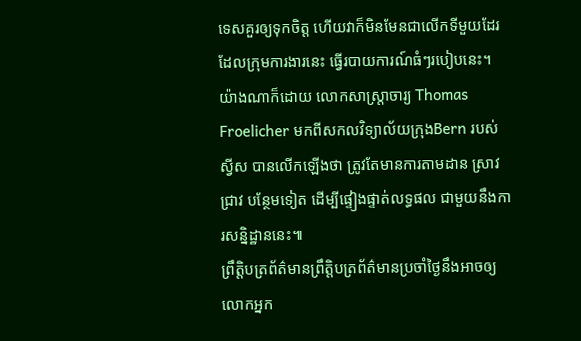ទេសគួរឲ្យទុកចិត្ត ហើយវាក៏មិនមែនជាលើកទីមួយដែរ ដែលក្រុមការងារនេះ ធ្វើរបាយការណ៍ធំៗរបៀបនេះ។ យ៉ាងណាក៏ដោយ លោកសាស្ត្រាចារ្យ Thomas Froelicher មកពីសកលវិទ្យាល័យក្រុងBern របស់ស្វីស បានលើកឡើងថា ត្រូវតែមានការតាមដាន ស្រាវជ្រាវ បន្ថែមទៀត ដើម្បីផ្ទៀងផ្ទាត់លទ្ធផល ជាមួយនឹងការសន្និដ្ឋាននេះ៕
ព្រឹត្តិបត្រព័ត៌មានព្រឹត្តិបត្រព័ត៌មានប្រចាំថ្ងៃនឹងអាចឲ្យលោកអ្នក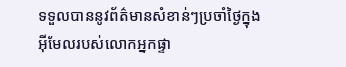ទទួលបាននូវព័ត៌មានសំខាន់ៗប្រចាំថ្ងៃក្នុងអ៊ីមែលរបស់លោកអ្នកផ្ទា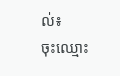ល់៖
ចុះឈ្មោះ